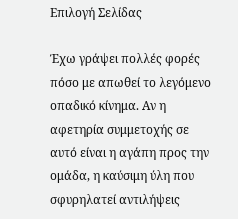Επιλογή Σελίδας

Έχω γράψει πολλές φορές πόσο με απωθεί το λεγόμενο οπαδικό κίνημα. Αν η αφετηρία συμμετοχής σε αυτό είναι η αγάπη προς την ομάδα, η καύσιμη ύλη που σφυρηλατεί αντιλήψεις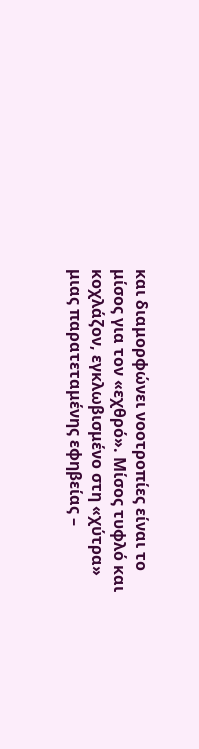και διαμορφώνει νοοτροπίες είναι το μίσος για τον «εχθρό». Μίσος τυφλό και κοχλάζον, εγκλωβισμένο στη «χύτρα» μιας παρατεταμένης εφηβείας –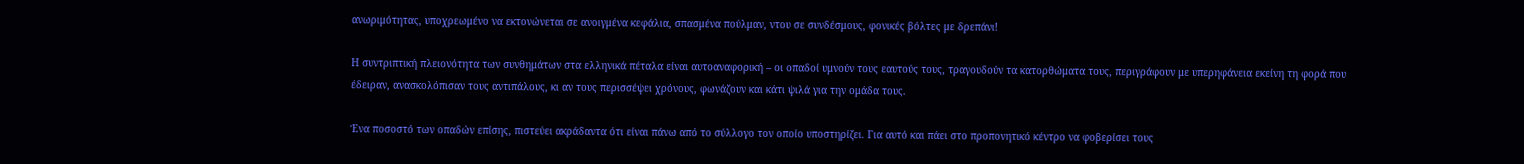ανωριμότητας, υποχρεωμένο να εκτονώνεται σε ανοιγμένα κεφάλια, σπασμένα πούλμαν, ντου σε συνδέσμους, φονικές βόλτες με δρεπάνι!

Η συντριπτική πλειονότητα των συνθημάτων στα ελληνικά πέταλα είναι αυτοαναφορική – οι οπαδοί υμνούν τους εαυτούς τους, τραγουδούν τα κατορθώματα τους, περιγράφουν με υπερηφάνεια εκείνη τη φορά που έδειραν, ανασκολόπισαν τους αντιπάλους, κι αν τους περισσέψει χρόνους, φωνάζουν και κάτι ψιλά για την ομάδα τους.

Ένα ποσοστό των οπαδών επίσης, πιστεύει ακράδαντα ότι είναι πάνω από το σύλλογο τον οποίο υποστηρίζει. Για αυτό και πάει στο προπονητικό κέντρο να φοβερίσει τους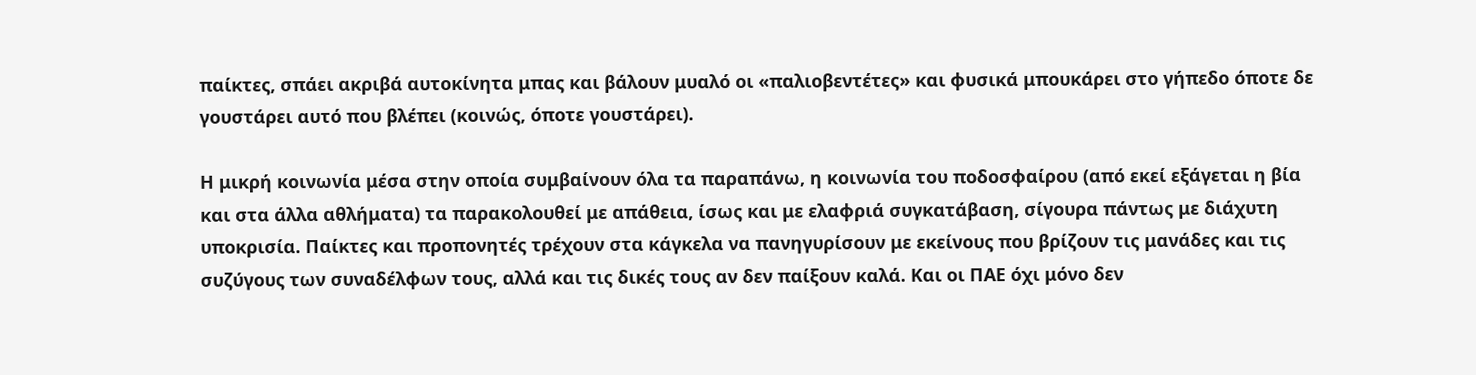παίκτες, σπάει ακριβά αυτοκίνητα μπας και βάλουν μυαλό οι «παλιοβεντέτες» και φυσικά μπουκάρει στο γήπεδο όποτε δε γουστάρει αυτό που βλέπει (κοινώς, όποτε γουστάρει).

Η μικρή κοινωνία μέσα στην οποία συμβαίνουν όλα τα παραπάνω, η κοινωνία του ποδοσφαίρου (από εκεί εξάγεται η βία και στα άλλα αθλήματα) τα παρακολουθεί με απάθεια, ίσως και με ελαφριά συγκατάβαση, σίγουρα πάντως με διάχυτη υποκρισία. Παίκτες και προπονητές τρέχουν στα κάγκελα να πανηγυρίσουν με εκείνους που βρίζουν τις μανάδες και τις συζύγους των συναδέλφων τους, αλλά και τις δικές τους αν δεν παίξουν καλά. Και οι ΠΑΕ όχι μόνο δεν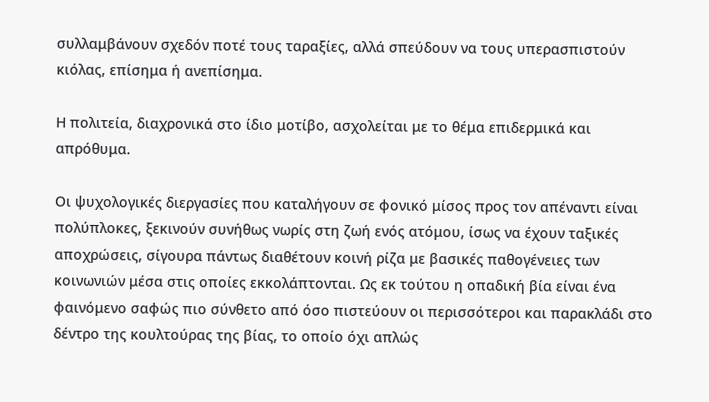συλλαμβάνουν σχεδόν ποτέ τους ταραξίες, αλλά σπεύδουν να τους υπερασπιστούν κιόλας, επίσημα ή ανεπίσημα.

Η πολιτεία, διαχρονικά στο ίδιο μοτίβο, ασχολείται με το θέμα επιδερμικά και απρόθυμα.

Οι ψυχολογικές διεργασίες που καταλήγουν σε φονικό μίσος προς τον απέναντι είναι πολύπλοκες, ξεκινούν συνήθως νωρίς στη ζωή ενός ατόμου, ίσως να έχουν ταξικές αποχρώσεις, σίγουρα πάντως διαθέτουν κοινή ρίζα με βασικές παθογένειες των κοινωνιών μέσα στις οποίες εκκολάπτονται. Ως εκ τούτου η οπαδική βία είναι ένα φαινόμενο σαφώς πιο σύνθετο από όσο πιστεύουν οι περισσότεροι και παρακλάδι στο δέντρο της κουλτούρας της βίας, το οποίο όχι απλώς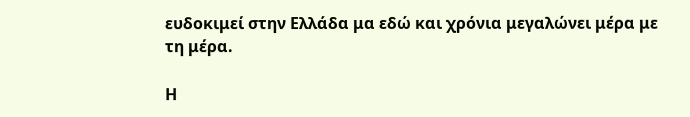ευδοκιμεί στην Ελλάδα μα εδώ και χρόνια μεγαλώνει μέρα με τη μέρα.

Η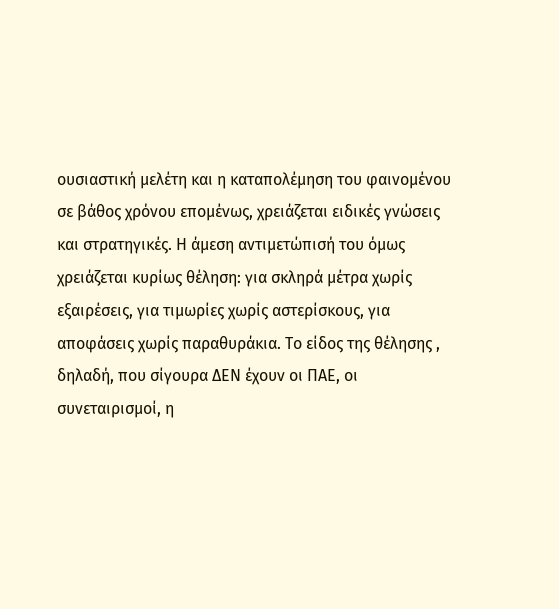ουσιαστική μελέτη και η καταπολέμηση του φαινομένου σε βάθος χρόνου επομένως, χρειάζεται ειδικές γνώσεις και στρατηγικές. Η άμεση αντιμετώπισή του όμως χρειάζεται κυρίως θέληση: για σκληρά μέτρα χωρίς εξαιρέσεις, για τιμωρίες χωρίς αστερίσκους, για αποφάσεις χωρίς παραθυράκια. Το είδος της θέλησης , δηλαδή, που σίγουρα ΔΕΝ έχουν οι ΠΑΕ, οι συνεταιρισμοί, η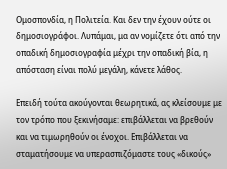Ομοσπονδία, η Πολιτεία. Και δεν την έχουν ούτε οι δημοσιογράφοι. Λυπάμαι, μα αν νομίζετε ότι από την οπαδική δημοσιογραφία μέχρι την οπαδική βία, η απόσταση είναι πολύ μεγάλη, κάνετε λάθος.

Επειδή τούτα ακούγονται θεωρητικά, ας κλείσουμε με τον τρόπο που ξεκινήσαμε: επιβάλλεται να βρεθούν και να τιμωρηθούν οι ένοχοι. Επιβάλλεται να σταματήσουμε να υπερασπιζόμαστε τους «δικούς»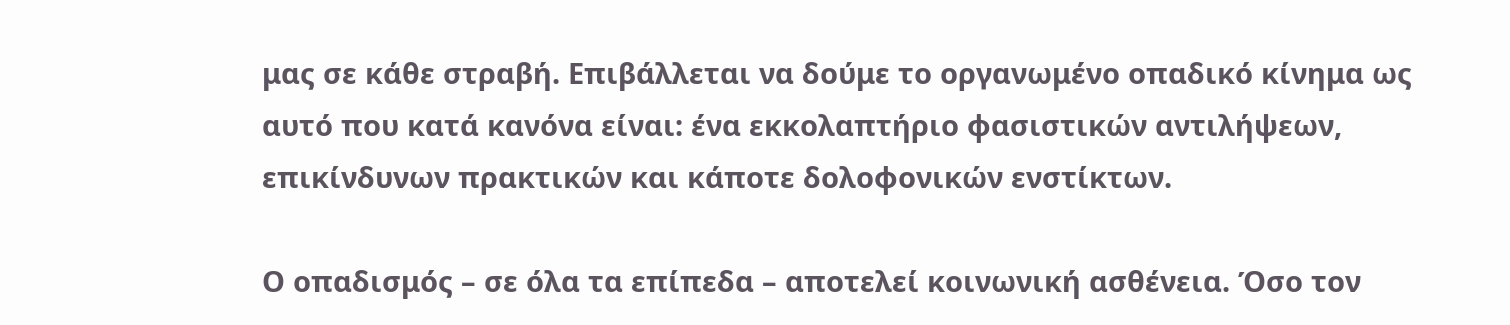μας σε κάθε στραβή. Επιβάλλεται να δούμε το οργανωμένο οπαδικό κίνημα ως αυτό που κατά κανόνα είναι: ένα εκκολαπτήριο φασιστικών αντιλήψεων, επικίνδυνων πρακτικών και κάποτε δολοφονικών ενστίκτων.

Ο οπαδισμός – σε όλα τα επίπεδα – αποτελεί κοινωνική ασθένεια. Όσο τον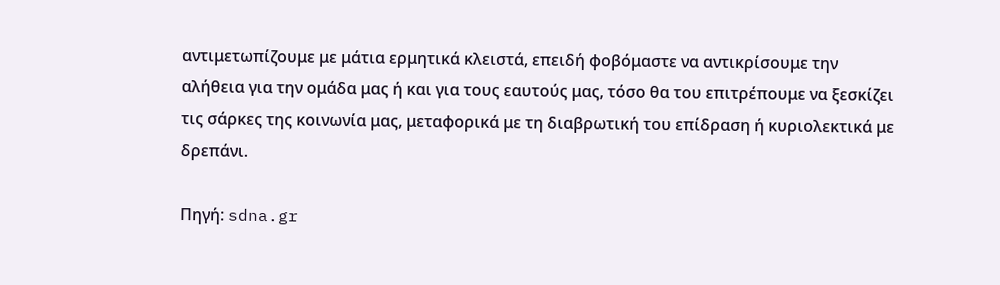αντιμετωπίζουμε με μάτια ερμητικά κλειστά, επειδή φοβόμαστε να αντικρίσουμε την αλήθεια για την ομάδα μας ή και για τους εαυτούς μας, τόσο θα του επιτρέπουμε να ξεσκίζει τις σάρκες της κοινωνία μας, μεταφορικά με τη διαβρωτική του επίδραση ή κυριολεκτικά με δρεπάνι.

Πηγή: sdna.gr